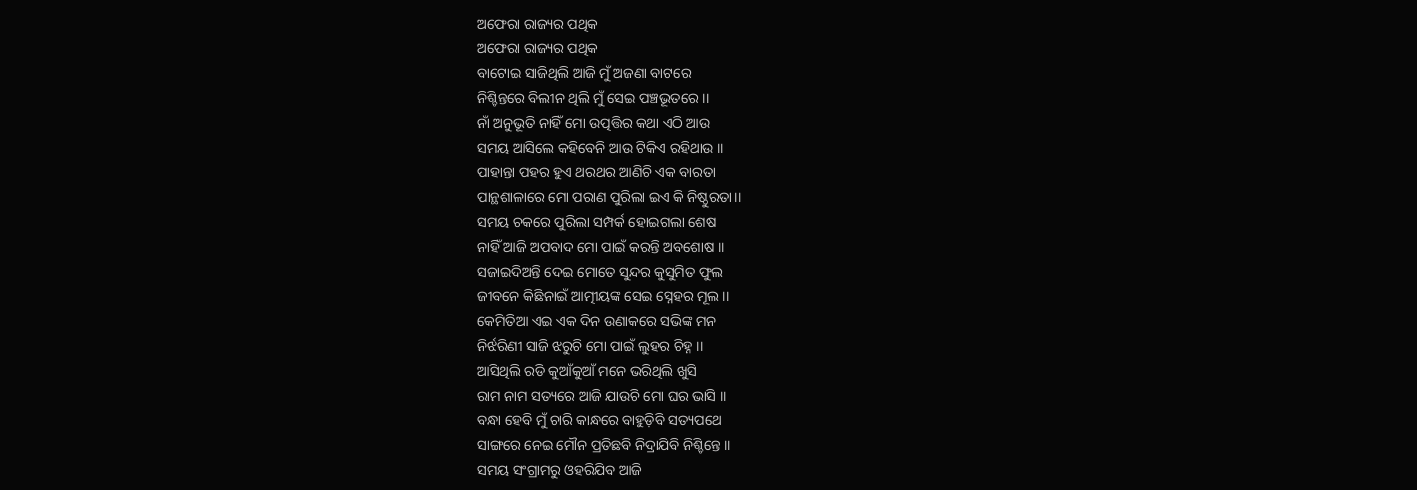ଅଫେରା ରାଜ୍ୟର ପଥିକ
ଅଫେରା ରାଜ୍ୟର ପଥିକ
ବାଟୋଇ ସାଜିଥିଲି ଆଜି ମୁଁ ଅଜଣା ବାଟରେ
ନିଶ୍ଚିନ୍ତରେ ବିଲୀନ ଥିଲି ମୁଁ ସେଇ ପଞ୍ଚଭୂତରେ ।।
ନାଁ ଅନୁଭୂତି ନାହିଁ ମୋ ଉତ୍ପତ୍ତିର କଥା ଏଠି ଆଉ
ସମୟ ଆସିଲେ କହିବେନି ଆଉ ଟିକିଏ ରହିଥାଉ ।।
ପାହାନ୍ତା ପହର ହୁଏ ଥରଥର ଆଣିଚି ଏକ ବାରତା
ପାନ୍ଥଶାଳାରେ ମୋ ପରାଣ ପୁରିଲା ଇଏ କି ନିଷ୍ଠୁରତା।।
ସମୟ ଚକରେ ପୁରିଲା ସମ୍ପର୍କ ହୋଇଗଲା ଶେଷ
ନାହିଁ ଆଜି ଅପବାଦ ମୋ ପାଇଁ କରନ୍ତି ଅବଶୋଷ ।।
ସଜାଇଦିଅନ୍ତି ଦେଇ ମୋତେ ସୁନ୍ଦର କୁସୁମିତ ଫୁଲ
ଜୀବନେ କିଛିନାଇଁ ଆତ୍ମୀୟଙ୍କ ସେଇ ସ୍ନେହର ମୂଲ ।।
କେମିତିଆ ଏଇ ଏକ ଦିନ ଉଣାକରେ ସଭିଙ୍କ ମନ
ନିର୍ଝରିଣୀ ସାଜି ଝରୁଚି ମୋ ପାଇଁ ଲୁହର ଚିହ୍ନ ।।
ଆସିଥିଲି ରଡି କୁଆଁକୁଆଁ ମନେ ଭରିଥିଲି ଖୁସି
ରାମ ନାମ ସତ୍ୟରେ ଆଜି ଯାଉଚି ମୋ ଘର ଭାସି ।।
ବନ୍ଧା ହେବି ମୁଁ ଚାରି କାନ୍ଧରେ ବାହୁଡ଼ିବି ସତ୍ୟପଥେ
ସାଙ୍ଗରେ ନେଇ ମୌନ ପ୍ରତିଛବି ନିଦ୍ରାଯିବି ନିଶ୍ଚିନ୍ତେ ।।
ସମୟ ସଂଗ୍ରାମରୁ ଓହରିଯିବ ଆଜି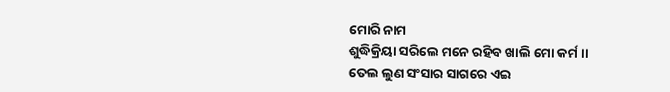ମୋରି ନାମ
ଶୁଦ୍ଧିକ୍ରିୟା ସରିଲେ ମନେ ରହିବ ଖାଲି ମୋ କର୍ମ ।।
ତେଲ ଲୁଣ ସଂସାର ସାଗରେ ଏଇ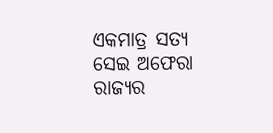ଏକମାତ୍ର ସତ୍ୟ
ସେଇ ଅଫେରା ରାଜ୍ୟର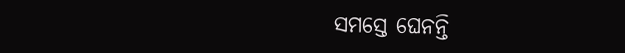ସମସ୍ତେ ଘେନନ୍ତି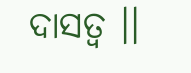ଦାସତ୍ଵ ।।